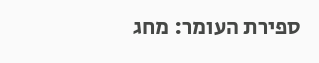ספירת העומר: מחג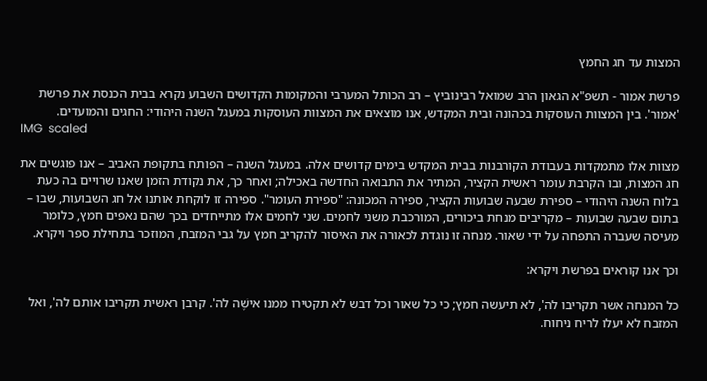המצות עד חג החמץ

פרשת אמור - תשפ"א הגאון הרב שמואל רבינוביץ – רב הכותל המערבי והמקומות הקדושים השבוע נקרא בבית הכנסת את פרשת 'אמור'. בין המצוות העוסקות בכהונה ובית המקדש, אנו מוצאים את המצוות העוסקות במעגל השנה היהודי: החגים והמועדים.
IMG  scaled

מצוות אלו מתמקדות בעבודת הקורבנות בבית המקדש בימים קדושים אלה. במעגל השנה – הפותח בתקופת האביב – אנו פוגשים את חג המצות, ובו הקרבת עומר ראשית הקציר, המתיר את התבואה החדשה באכילה; ואחר כך, את נקודת הזמן שאנו שרויים בה כעת בלוח השנה היהודי – ספירת שבעה שבועות הקציר, ספירה המכונה: "ספירת העומר". ספירה זו לוקחת אותנו אל חג השבועות, שבו – בתום שבעה שבועות – מקריבים מנחת ביכורים, המורכבת משני לחמים. שני לחמים אלו מתייחדים בכך שהם נאפים חמץ, כלומר מעיסה שעברה התפחה על ידי שאור. מנחה זו נוגדת לכאורה את האיסור להקריב חמץ על גבי המזבח, המוזכר בתחילת ספר ויקרא.

וכך אנו קוראים בפרשת ויקרא:

כל המנחה אשר תקריבו לה', לא תיעשה חמץ; כי כל שאור וכל דבש לא תקטירו ממנו אישֶׁה לה'. קרבן ראשית תקריבו אותם לה', ואל המזבח לא יעלו לריח ניחוח.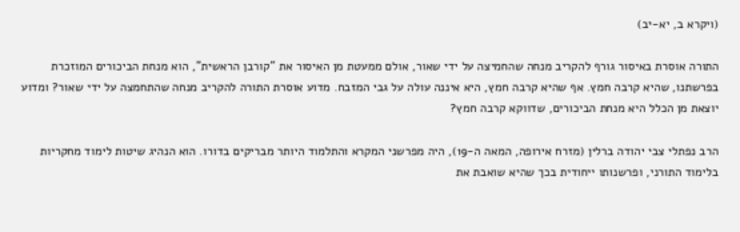(ויקרא ב, יא-יב)

התורה אוסרת באיסור גורף להקריב מנחה שהחמיצה על ידי שאור, אולם ממעטת מן האיסור את "קורבן הראשית", הוא מנחת הביכורים המוזכרת בפרשתנו, שהיא קרבה חמץ. אף שהיא קרבה חמץ, היא איננה עולה על גבי המזבח. מדוע אוסרת התורה להקריב מנחה שהתחמצה על ידי שאור? ומדוע יוצאת מן הכלל היא מנחת הביכורים, שדווקא קרבה חמץ?

הרב נפתלי צבי יהודה ברלין (מזרח אירופה, המאה ה-19), היה מפרשני המקרא והתלמוד היותר מבריקים בדורו. הוא הנהיג שיטות לימוד מחקריות בלימוד התורני, ופרשנותו ייחודית בכך שהיא שואבת את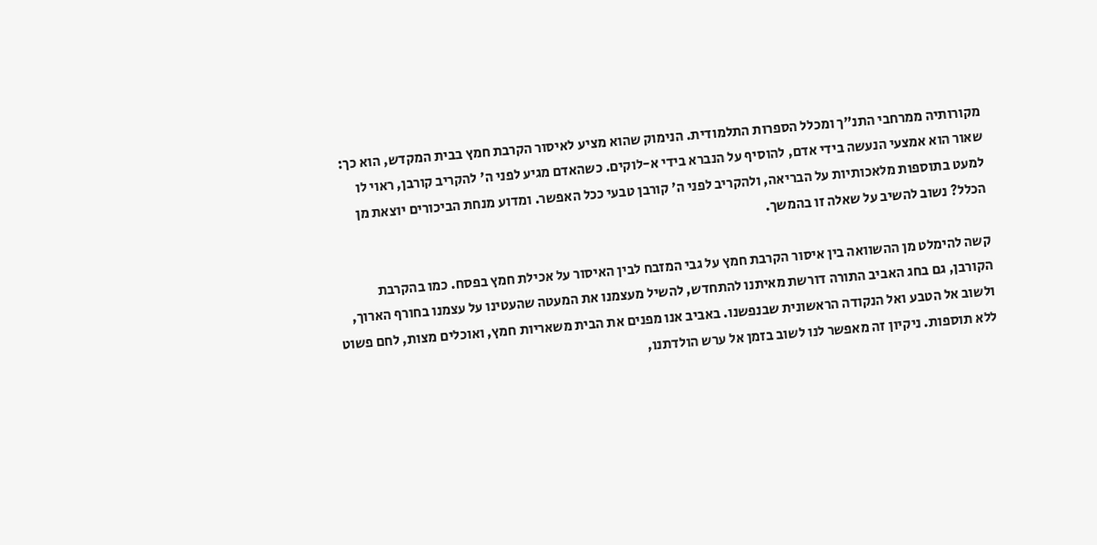מקורותיה ממרחבי התנ"ך ומכלל הספרות התלמודית. הנימוק שהוא מציע לאיסור הקרבת חמץ בבית המקדש, הוא כך: שאור הוא אמצעי הנעשה בידי אדם, להוסיף על הנברא בידי א-לוקים. כשהאדם מגיע לפני ה' להקריב קורבן, ראוי לו למעט בתוספות מלאכותיות על הבריאה, ולהקריב לפני ה' קורבן טבעי ככל האפשר. ומדוע מנחת הביכורים יוצאת מן הכלל? נשוב להשיב על שאלה זו בהמשך.

קשה להימלט מן ההשוואה בין איסור הקרבת חמץ על גבי המזבח לבין האיסור על אכילת חמץ בפסח. כמו בהקרבת הקורבן, גם בחג האביב התורה דורשת מאיתנו להתחדש, להשיל מעצמנו את המעטה שהעטינו על עצמנו בחורף הארוך, ולשוב אל הטבע ואל הנקודה הראשונית שבנפשנו. באביב אנו מפנים את הבית משאריות חמץ, ואוכלים מצות, לחם פשוט ללא תוספות. ניקיון זה מאפשר לנו לשוב בזמן אל ערש הולדתנו,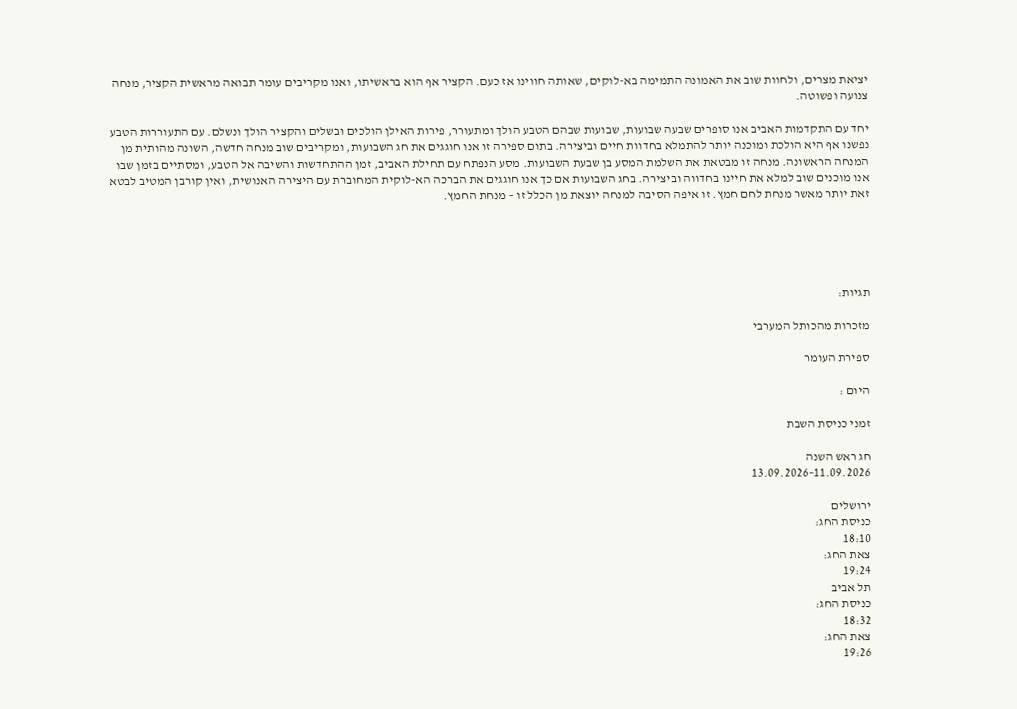יציאת מצרים, ולחוות שוב את האמונה התמימה בא-לוקים, שאותה חווינו אז כעם. הקציר אף הוא בראשיתו, ואנו מקריבים עומר תבואה מראשית הקציר, מנחה צנועה ופשוטה.

יחד עם התקדמות האביב אנו סופרים שבעה שבועות, שבועות שבהם הטבע הולך ומתעורר, פירות האילן הולכים ובשלים והקציר הולך ונשלם. עם התעוררות הטבע נפשנו אף היא הולכת ומוכנה יותר להתמלא בחדוות חיים וביצירה. בתום ספירה זו אנו חוגגים את חג השבועות, ומקריבים שוב מנחה חדשה, השונה מהותית מן המנחה הראשונה. מנחה זו מבטאת את השלמת המסע בן שבעת השבועות. מסע הנפתח עם תחילת האביב, זמן ההתחדשות והשיבה אל הטבע, ומסתיים בזמן שבו אנו מוכנים שוב למלא את חיינו בחדווה וביצירה. בחג השבועות אם כך אנו חוגגים את הברכה הא-לוקית המחוברת עם היצירה האנושית, ואין קורבן המטיב לבטא זאת יותר מאשר מנחת לחם חמץ. זו איפה הסיבה למנחה יוצאת מן הכלל זו – מנחת החמץ.





תגיות:

מזכרות מהכותל המערבי

ספירת העומר

היום :

זמני כניסת השבת

חג ראש השנה
11.09.2026–13.09.2026

ירושלים
כניסת החג:
18:10
צאת החג:
19:24
תל אביב
כניסת החג:
18:32
צאת החג:
19:26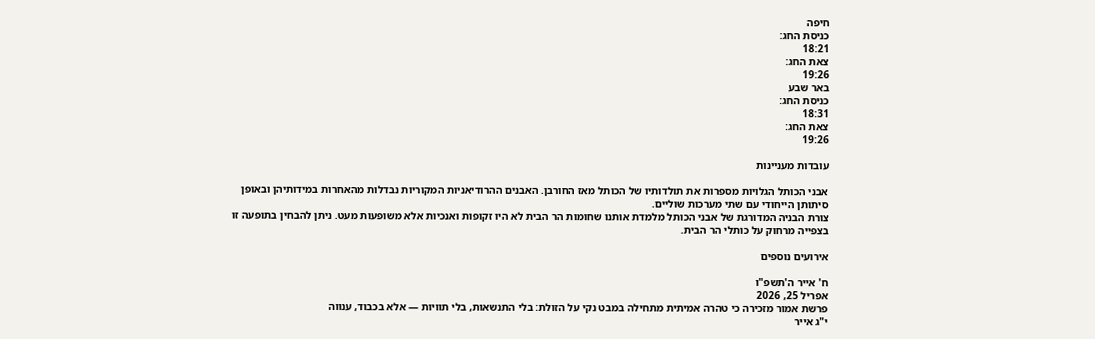חיפה
כניסת החג:
18:21
צאת החג:
19:26
באר שבע
כניסת החג:
18:31
צאת החג:
19:26

עובדות מעניינות

אבני הכותל הגלויות מספרות את תולדותיו של הכותל מאז החורבן. האבנים ההרודיאניות המקוריות נבדלות מהאחרות במידותיהן ובאופן סיתותן הייחודי עם שתי מערכות שוליים.
צורת הבניה המדורגת של אבני הכותל מלמדת אותנו שחומות הר הבית לא היו זקופות ואנכיות אלא משופעות מעט. ניתן להבחין בתופעה זו בצפייה מרחוק על כותלי הר הבית.

אירועים נוספים

ח' אייר ה'תשפ"ו
אפריל 25, 2026
פרשת אמור מזכירה כי טהרה אמיתית מתחילה במבט נקי על הזולת: בלי התנשאות, בלי תוויות — אלא בכבוד, ענווה
י"ג אייר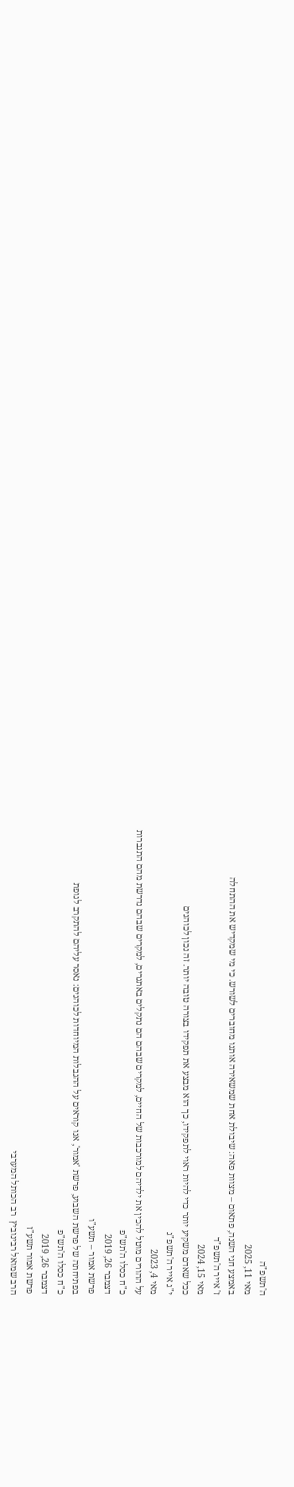ה'תשפ"ה
מאי 11, 2025
באמצע חגי השנה, פתאום – מצוות פאה: שיבולת אחת שמשאירה אותנו מחוברים לשורש. כי מי שמקדיש את ההתחלה
ז' אייר ה'תשפ"ד
מאי 15, 2024
ככל שאדם משקיע יותר כדי להיות ראוי לתפקידו, כך הוא מבצע את תפקידו בצורה טובה יותר. זה נכון לכוהנים
י"ג אייר ה'תשפ"ג
מאי 4, 2023
על ההורים מוטל להכין את ילדיהם למורכבות של החיים, למקרים שבהם הם נתקלים באתגרים, למקרים שבהם נדרשת מהם התגברות
כ"ח כסלו ה'תש"פ
דצמבר 26, 2019
פרשת אמור – תשע"ו
בפתיחתה של פרשת השבוע, פרשת 'אמור', אנו קוראים על ההגבלות המיוחדות לכוהנים: נאסר עליהם להתקרב לגופת
כ"ח כסלו ה'תש"פ
דצמבר 26, 2019
פרשת אמור תשע"ז
הרב שמואל רבינוביץ  רב הכותל המערבי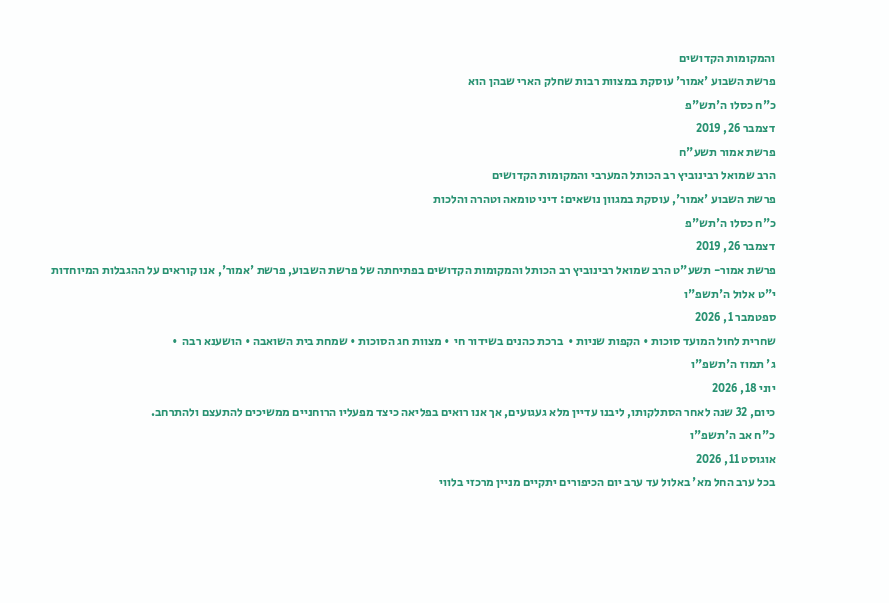והמקומות הקדושים
פרשת השבוע 'אמור' עוסקת במצוות רבות שחלק הארי שבהן הוא
כ"ח כסלו ה'תש"פ
דצמבר 26, 2019
פרשת אמור תשע"ח
הרב שמואל רבינוביץ רב הכותל המערבי והמקומות הקדושים
פרשת השבוע 'אמור', עוסקת במגוון נושאים: דיני טומאה וטהרה והלכות
כ"ח כסלו ה'תש"פ
דצמבר 26, 2019
פרשת אמור- תשע"ט הרב שמואל רבינוביץ רב הכותל והמקומות הקדושים בפתיחתה של פרשת השבוע, פרשת 'אמור', אנו קוראים על ההגבלות המיוחדות
י"ט אלול ה'תשפ"ו
ספטמבר 1, 2026
שחרית לחול המועד סוכות • הקפות שניות •  ברכת כהנים בשידור חי  • מצוות חג הסוכות • שמחת בית השואבה • הושענא רבה  •
ג' תמוז ה'תשפ"ו
יוני 18, 2026
כיום, 32 שנה לאחר הסתלקותו, ליבנו עדיין מלא געגועים, אך אנו רואים בפליאה כיצד מפעליו הרוחניים ממשיכים להתעצם ולהתרחב.
כ"ח אב ה'תשפ"ו
אוגוסט 11, 2026
בכל ערב החל מא' באלול עד ערב יום הכיפורים יתקיים מניין מרכזי בלווי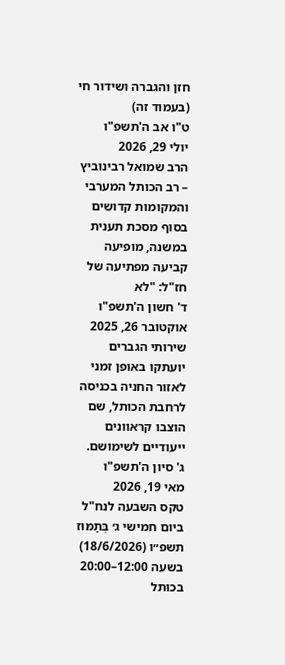חזן והגברה ושידור חי (בעמוד זה)
ט"ו אב ה'תשפ"ו
יולי 29, 2026
הרב שמואל רבינוביץ – רב הכותל המערבי והמקומות קדושים בסוף מסכת תענית במשנה, מופיעה קביעה מפתיעה של חז"ל: "לא
ד' חשון ה'תשפ"ו
אוקטובר 26, 2025
שירותי הגברים יועתקו באופן זמני לאזור החניה בכניסה לרחבת הכותל, שם הוצבו קראוונים ייעודיים לשימושם.
ג' סיון ה'תשפ"ו
מאי 19, 2026
טקס השבעה לנח"ל ביום חמישי ג׳ בְּתַמּוּז תשפ״ו (18/6/2026) בשעה 12:00–20:00 בכותל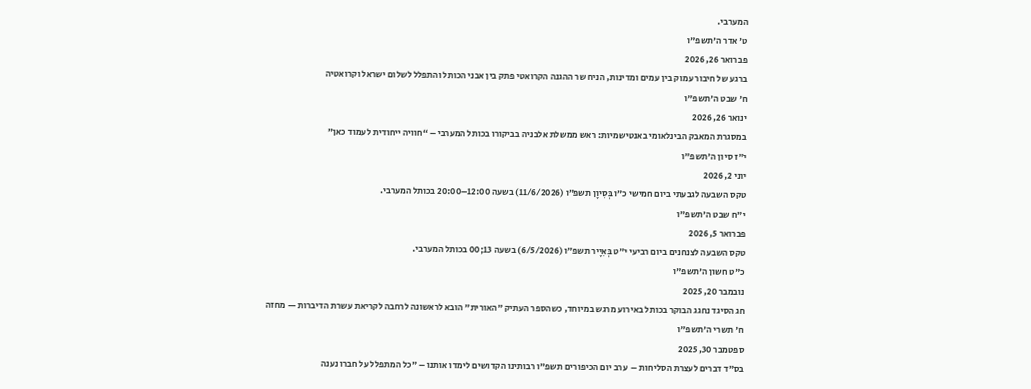המערבי.
ט' אדר ה'תשפ"ו
פברואר 26, 2026
ברגע של חיבור עמוק בין עמים ומדינות, הניח שר ההגנה הקרואטי פתק בין אבני הכותל והתפלל לשלום ישראל וקרואטיה
ח' שבט ה'תשפ"ו
ינואר 26, 2026
במסגרת המאבק הבינלאומי באנטישמיות: ראש ממשלת אלבניה בביקורו בכותל המערבי – “חוויה ייחודית לעמוד כאן”
י"ז סיון ה'תשפ"ו
יוני 2, 2026
טקס השבעה לגבעתי ביום חמישי כ״ו בְּסִיוָן תשפ״ו (11/6/2026) בשעה 12:00–20:00 בכותל המערבי.
י"ח שבט ה'תשפ"ו
פברואר 5, 2026
טקס השבעה לצנחנים ביום רביעי י״ט בְּאִיָיר תשפ״ו (6/5/2026) בשעה 13;00 בכותל המערבי.
כ"ט חשון ה'תשפ"ו
נובמבר 20, 2025
חג הסיגד נחגג הבוקר בכותל באירוע מרגש במיוחד, כשהספר העתיק "האורית" הובא לראשונה לרחבה לקריאת עשרת הדיברות — מחזה
ח' תשרי ה'תשפ"ו
ספטמבר 30, 2025
בס"ד דברים לעצרת הסליחות –  ערב יום הכיפורים תשפ"ו רבותינו הקדושים לימדו אותנו – "כל המתפלל על חברו נענה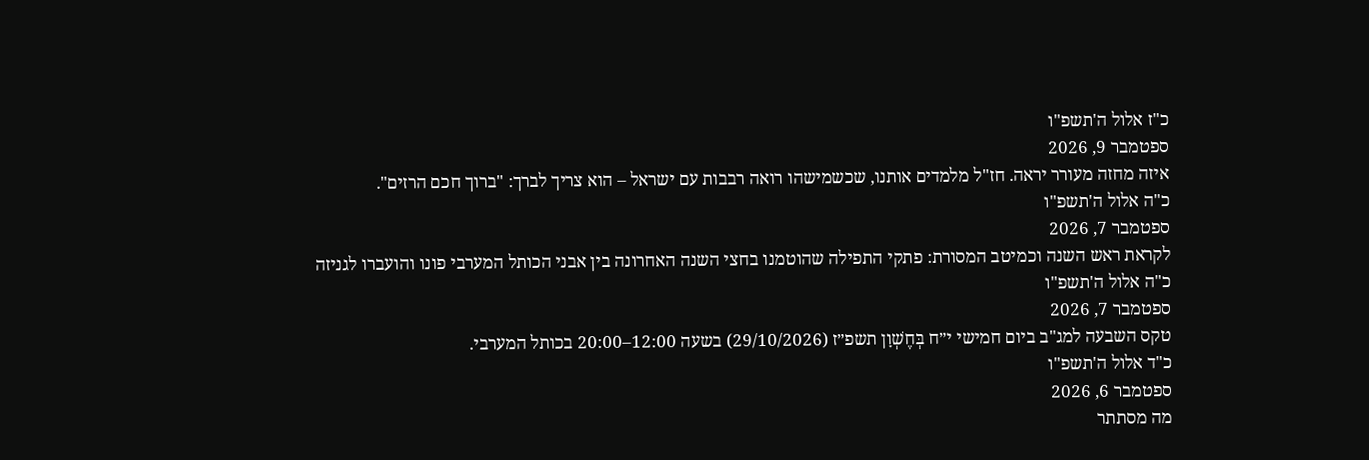כ"ז אלול ה'תשפ"ו
ספטמבר 9, 2026
איזה מחזה מעורר יראה. חז"ל מלמדים אותנו, שכשמישהו רואה רבבות עם ישראל – הוא צריך לברך: "ברוך חכם הרזים".
כ"ה אלול ה'תשפ"ו
ספטמבר 7, 2026
לקראת ראש השנה וכמיטב המסורת: פתקי התפילה שהוטמנו בחצי השנה האחרונה בין אבני הכותל המערבי פונו והועברו לגניזה
כ"ה אלול ה'תשפ"ו
ספטמבר 7, 2026
טקס השבעה למג"ב ביום חמישי י״ח בְּחֶשְׁוָן תשפ״ז (29/10/2026) בשעה 12:00–20:00 בכותל המערבי.
כ"ד אלול ה'תשפ"ו
ספטמבר 6, 2026
מה מסתתר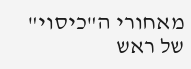מאחורי ה"כיסוי" של ראש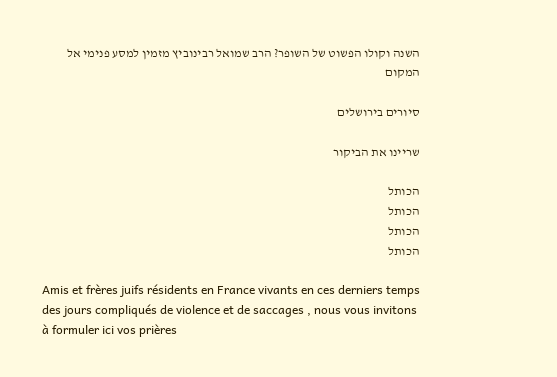השנה וקולו הפשוט של השופר? הרב שמואל רבינוביץ מזמין למסע פנימי אל המקום

סיורים בירושלים

שריינו את הביקור

הכותל
הכותל
הכותל
הכותל

Amis et frères juifs résidents en France vivants en ces derniers temps des jours compliqués de violence et de saccages , nous vous invitons à formuler ici vos prières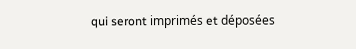qui seront imprimés et déposées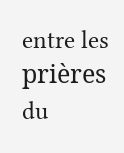entre les prières du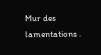Mur des lamentations .